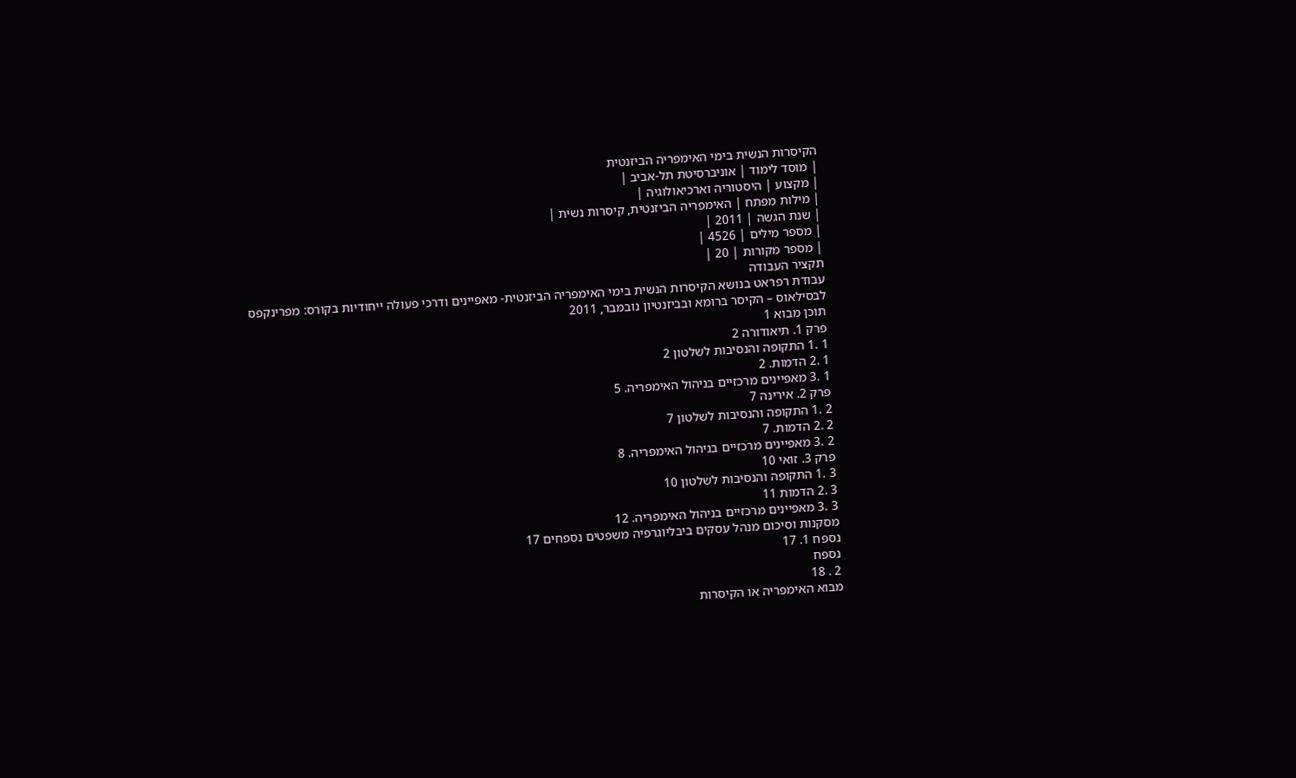הקיסרות הנשית בימי האימפריה הביזנטית
| מוסד לימוד | אוניברסיטת תל-אביב |
| מקצוע | היסטוריה וארכיאולוגיה |
| מילות מפתח | האימפריה הביזנטית, קיסרות נשית |
| שנת הגשה | 2011 |
| מספר מילים | 4526 |
| מספר מקורות | 20 |
תקציר העבודה
עבודת רפראט בנושא הקיסרות הנשית בימי האימפריה הביזנטית- מאפיינים ודרכי פעולה ייחודיות בקורס: מפרינקפס לבסילאוס – הקיסר ברומא ובביזנטיון נובמבר, 2011
תוכן מבוא 1
פרק 1. תיאודורה 2
1 .1 התקופה והנסיבות לשלטון 2
1 .2 הדמות. 2
1 .3 מאפיינים מרכזיים בניהול האימפריה. 5
פרק 2. אירינה 7
2 .1 התקופה והנסיבות לשלטון 7
2 .2 הדמות. 7
2 .3 מאפיינים מרכזיים בניהול האימפריה. 8
פרק 3. זואי 10
3 .1 התקופה והנסיבות לשלטון 10
3 .2 הדמות 11
3 .3 מאפיינים מרכזיים בניהול האימפריה. 12
מסקנות וסיכום מנהל עסקים ביבליוגרפיה משפטים נספחים 17
נספח 1. 17
נספח
2 . 18
מבוא האימפריה או הקיסרות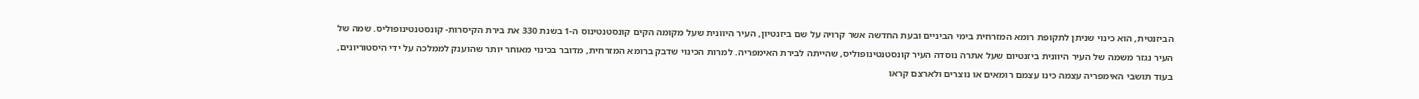הביזנטית, הוא כינוי שניתן לתקופת רומא המזרחית בימי הביניים ובעת החדשה אשר קרויה על שם ביזנטיון, העיר היוונית שעל מקומה הקים קונסטנטינוס ה-1 בשנת 330 את בירת הקיסרות- קונסטנטינופוליס. שמה של העיר נגזר משמה של העיר היוונית ביזנטיום שעל אתרה נוסדה העיר קונסטנטינופוליס, שהייתה לבירת האימפריה. למרות הכינוי שדבק ברומא המזרחית, מדובר בכינוי מאוחר יותר שהוענק לממלכה על ידי היסטוריונים, בעוד תושבי האימפריה עצמה כינו עצמם רומאים או נוצרים ולארצם קראו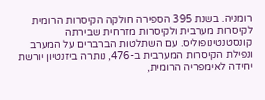רומניה. בשנת 395 הספירה חולקה הקיסרות הרומית לקיסרות מערבית ולקיסרות מזרחית שבירתה קונסטנטינופוליס. עם השתלטות הברברים על המערב ונפילת הקיסרות המערבית ב-476, נותרה ביזנטיון יורשת יחידה לאימפריה הרומית,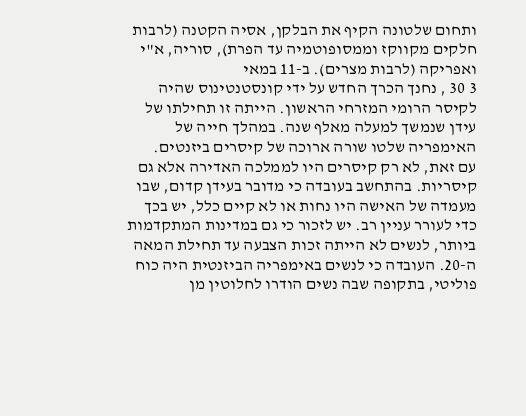ותחום שלטונה הקיף את הבלקן, אסיה הקטנה (לרבות חלקים מקווקז וממסופוטמיה עד הפרת), סוריה, א"י ואפריקה (לרבות מצרים). ב-11 במאי
3 30 , נחנך הכרך החדש על ידי קונסטנטינוס שהיה לקיסר הרומי המזרחי הראשון. הייתה זו תחילתו של עידן שנמשך למעלה מאלף שנה. במהלך חייה של האימפריה שלטו שורה ארוכה של קיסרים ביזנטים.
עם זאת, לא רק קיסרים היו לממלכה האדירה אלא גם קיסריות. בהתחשב בעובדה כי מדובר בעידן קדום, שבו מעמדה של האישה היו נחות או לא קיים כלל, יש בכך כדי לעורר עניין רב. יש לזכור כי גם במדינות המתקדמות ביותר, לנשים לא הייתה זכות הצבעה עד תחילת המאה ה-20. העובדה כי לנשים באימפריה הביזנטית היה כוח פוליטי, בתקופה שבה נשים הודרו לחלוטין מן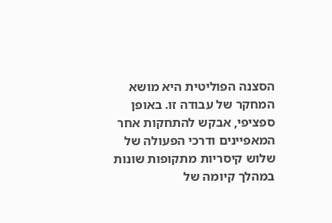הסצנה הפוליטית היא מושא המחקר של עבודה זו. באופן ספציפי, אבקש להתחקות אחר המאפיינים ודרכי הפעולה של שלוש קיסריות מתקופות שונות במהלך קיומה של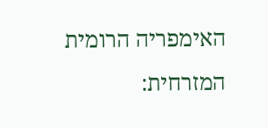האימפריה הרומית המזרחית: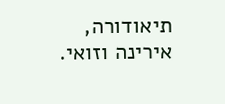תיאודורה, אירינה וזואי.